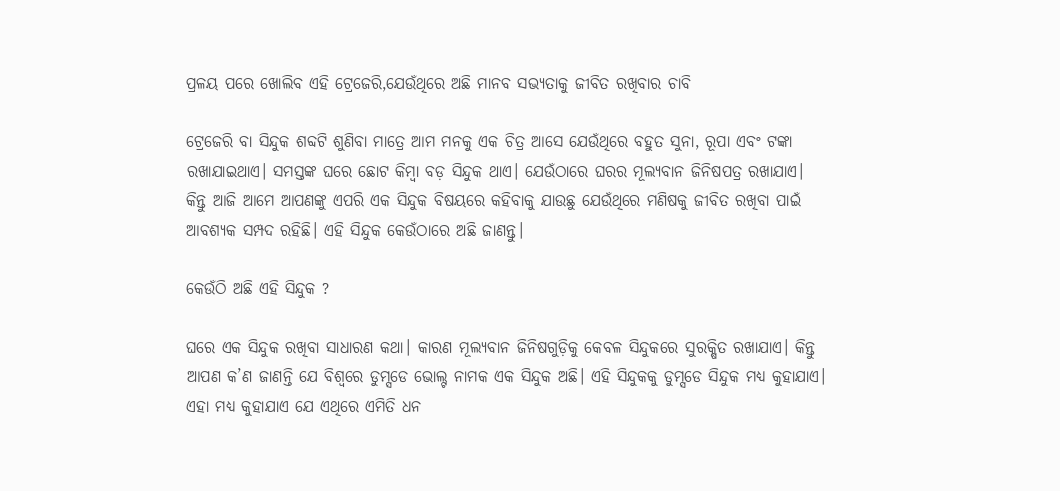ପ୍ରଳୟ ପରେ ଖୋଲିବ ଏହି ଟ୍ରେଜେରି,ଯେଉଁଥିରେ ଅଛି ମାନବ ସଭ୍ୟତାକୁ ଜୀବିତ ରଖିବାର ଚାବି

ଟ୍ରେଜେରି ବା ସିନ୍ଦୁକ ଶବ୍ଦଟି ଶୁଣିବା ମାତ୍ରେ ଆମ ମନକୁ ଏକ ଚିତ୍ର ଆସେ ଯେଉଁଥିରେ ବହୁତ ସୁନା, ରୂପା ଏବଂ ଟଙ୍କା ରଖାଯାଇଥାଏ। ସମସ୍ତଙ୍କ ଘରେ ଛୋଟ କିମ୍ବା ବଡ଼ ସିନ୍ଦୁକ ଥାଏ। ଯେଉଁଠାରେ ଘରର ମୂଲ୍ୟବାନ ଜିନିଷପତ୍ର ରଖାଯାଏ। କିନ୍ତୁ ଆଜି ଆମେ ଆପଣଙ୍କୁ ଏପରି ଏକ ସିନ୍ଦୁକ ବିଷୟରେ କହିବାକୁ ଯାଉଛୁ ଯେଉଁଥିରେ ମଣିଷକୁ ଜୀବିତ ରଖିବା ପାଇଁ ଆବଶ୍ୟକ ସମ୍ପଦ ରହିଛି। ଏହି ସିନ୍ଦୁକ କେଉଁଠାରେ ଅଛି ଜାଣନ୍ତୁ।

କେଉଁଠି ଅଛି ଏହି ସିନ୍ଦୁକ ?

ଘରେ ଏକ ସିନ୍ଦୁକ ରଖିବା ସାଧାରଣ କଥା। କାରଣ ମୂଲ୍ୟବାନ ଜିନିଷଗୁଡ଼ିକୁ କେବଳ ସିନ୍ଦୁକରେ ସୁରକ୍ଷିତ ରଖାଯାଏ। କିନ୍ତୁ ଆପଣ କ’ଣ ଜାଣନ୍ତି ଯେ ବିଶ୍ୱରେ ଡୁମ୍ସଡେ ଭୋଲ୍ଟ ନାମକ ଏକ ସିନ୍ଦୁକ ଅଛି। ଏହି ସିନ୍ଦୁକକୁ ଡୁମ୍ସଡେ ସିନ୍ଦୁକ ମଧ୍ୟ କୁହାଯାଏ। ଏହା ମଧ୍ୟ କୁହାଯାଏ ଯେ ଏଥିରେ ଏମିତି ଧନ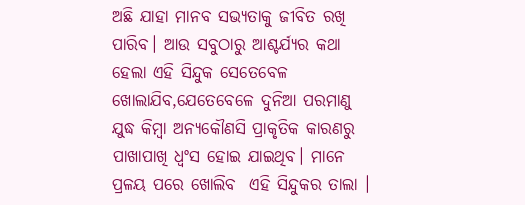ଅଛି ଯାହା ମାନବ ସଭ୍ୟତାକୁ ଜୀବିତ ରଖି ପାରିବ। ଆଉ ସବୁଠାରୁ ଆଶ୍ଚର୍ଯ୍ୟର କଥା ହେଲା ଏହି ସିନ୍ଦୁକ ସେତେବେଳ ଖୋଲାଯିବ,ଯେତେବେଳେ ଦୁନିଆ ପରମାଣୁ ଯୁଦ୍ଧ କିମ୍ବା ଅନ୍ୟକୌଣସି ପ୍ରାକୃତିକ କାରଣରୁ ପାଖାପାଖି ଧ୍ୱଂସ ହୋଇ ଯାଇଥିବ। ମାନେ ପ୍ରଳୟ ପରେ ଖୋଲିବ  ଏହି ସିନ୍ଦୁକର ତାଲା ।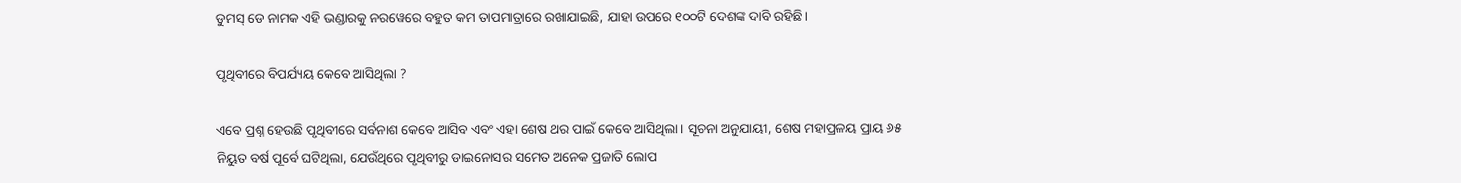ଡୁମସ୍ ଡେ ନାମକ ଏହି ଭଣ୍ଡାରକୁ ନରୱେରେ ବହୁତ କମ ତାପମାତ୍ରାରେ ରଖାଯାଇଛି, ଯାହା ଉପରେ ୧୦୦ଟି ଦେଶଙ୍କ ଦାବି ରହିଛି।

ପୃଥିବୀରେ ବିପର୍ଯ୍ୟୟ କେବେ ଆସିଥିଲା ?

ଏବେ ପ୍ରଶ୍ନ ହେଉଛି ପୃଥିବୀରେ ସର୍ବନାଶ କେବେ ଆସିବ ଏବଂ ଏହା ଶେଷ ଥର ପାଇଁ କେବେ ଆସିଥିଲା। ସୂଚନା ଅନୁଯାୟୀ, ଶେଷ ମହାପ୍ରଳୟ ପ୍ରାୟ ୬୫ ନିୟୁତ ବର୍ଷ ପୂର୍ବେ ଘଟିଥିଲା, ଯେଉଁଥିରେ ପୃଥିବୀରୁ ଡାଇନୋସର ସମେତ ଅନେକ ପ୍ରଜାତି ଲୋପ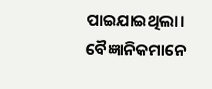ପାଇଯାଇଥିଲା। ବୈଜ୍ଞାନିକମାନେ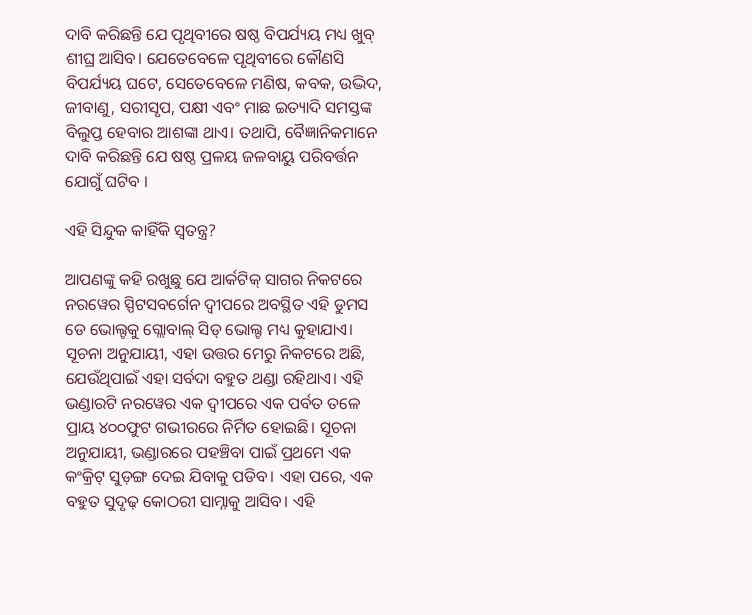ଦାବି କରିଛନ୍ତି ଯେ ପୃଥିବୀରେ ଷଷ୍ଠ ବିପର୍ଯ୍ୟୟ ମଧ୍ୟ ଖୁବ୍ ଶୀଘ୍ର ଆସିବ। ଯେତେବେଳେ ପୃଥିବୀରେ କୌଣସି ବିପର୍ଯ୍ୟୟ ଘଟେ, ସେତେବେଳେ ମଣିଷ, କବକ, ଉଦ୍ଭିଦ, ଜୀବାଣୁ, ସରୀସୃପ, ପକ୍ଷୀ ଏବଂ ମାଛ ଇତ୍ୟାଦି ସମସ୍ତଙ୍କ ବିଲୁପ୍ତ ହେବାର ଆଶଙ୍କା ଥାଏ। ତଥାପି, ବୈଜ୍ଞାନିକମାନେ ଦାବି କରିଛନ୍ତି ଯେ ଷଷ୍ଠ ପ୍ରଳୟ ଜଳବାୟୁ ପରିବର୍ତ୍ତନ ଯୋଗୁଁ ଘଟିବ ।

ଏହି ସିନ୍ଦୁକ କାହିଁକି ସ୍ୱତନ୍ତ୍ର?

ଆପଣଙ୍କୁ କହି ରଖୁଛୁ ଯେ ଆର୍କଟିକ୍ ସାଗର ନିକଟରେ ନରୱେର ସ୍ପିଟସବର୍ଗେନ ଦ୍ୱୀପରେ ଅବସ୍ଥିତ ଏହି ଡୁମସ ଡେ ଭୋଲ୍ଟକୁ ଗ୍ଲୋବାଲ୍ ସିଡ୍ ଭୋଲ୍ଟ ମଧ୍ୟ କୁହାଯାଏ। ସୂଚନା ଅନୁଯାୟୀ, ଏହା ଉତ୍ତର ମେରୁ ନିକଟରେ ଅଛି, ଯେଉଁଥିପାଇଁ ଏହା ସର୍ବଦା ବହୁତ ଥଣ୍ଡା ରହିଥାଏ। ଏହି ଭଣ୍ଡାରଟି ନରୱେର ଏକ ଦ୍ୱୀପରେ ଏକ ପର୍ବତ ତଳେ ପ୍ରାୟ ୪୦୦ଫୁଟ ଗଭୀରରେ ନିର୍ମିତ ହୋଇଛି। ସୂଚନା ଅନୁଯାୟୀ, ଭଣ୍ଡାରରେ ପହଞ୍ଚିବା ପାଇଁ ପ୍ରଥମେ ଏକ କଂକ୍ରିଟ୍ ସୁଡ଼ଙ୍ଗ ଦେଇ ଯିବାକୁ ପଡିବ। ଏହା ପରେ, ଏକ ବହୁତ ସୁଦୃଢ଼ କୋଠରୀ ସାମ୍ନାକୁ ଆସିବ। ଏହି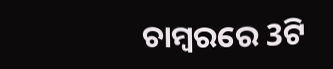ଚାମ୍ବରରେ 3ଟି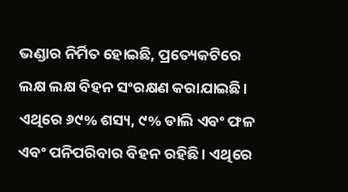ଭଣ୍ଡାର ନିର୍ମିତ ହୋଇଛି, ପ୍ରତ୍ୟେକଟିରେ ଲକ୍ଷ ଲକ୍ଷ ବିହନ ସଂରକ୍ଷଣ କରାଯାଇଛି।  ଏଥିରେ ୬୯% ଶସ୍ୟ, ୯% ଡାଲି ଏବଂ ଫଳ ଏବଂ ପନିପରିବାର ବିହନ ରହିଛି। ଏଥିରେ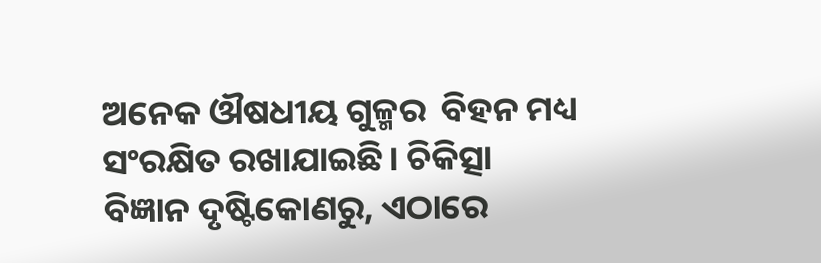ଅନେକ ଔଷଧୀୟ ଗୁଳ୍ମର  ବିହନ ମଧ୍ୟ ସଂରକ୍ଷିତ ରଖାଯାଇଛି। ଚିକିତ୍ସା ବିଜ୍ଞାନ ଦୃଷ୍ଟିକୋଣରୁ, ଏଠାରେ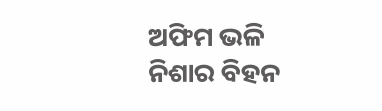ଅଫିମ ଭଳି ନିଶାର ବିହନ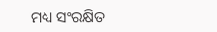ମଧ୍ୟ ସଂରକ୍ଷିତ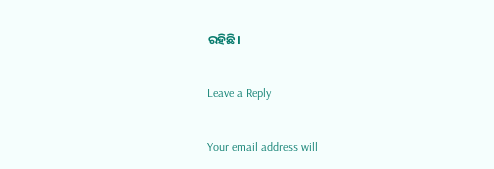ରହିଛି।

Leave a Reply

Your email address will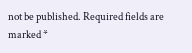not be published. Required fields are marked *